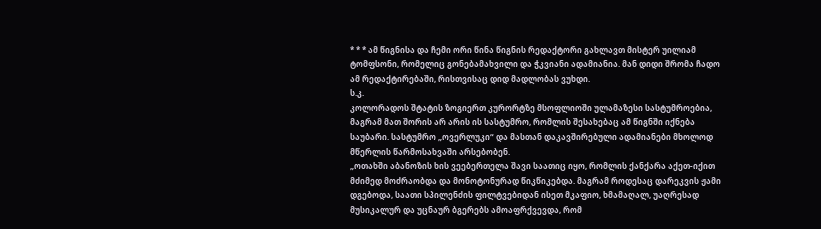* * * ამ წიგნისა და ჩემი ორი წინა წიგნის რედაქტორი გახლავთ მისტერ უილიამ ტომფსონი, რომელიც გონებამახვილი და ჭკვიანი ადამიანია. მან დიდი შრომა ჩადო ამ რედაქტირებაში, რისთვისაც დიდ მადლობას ვუხდი.
ს.კ.
კოლორადოს შტატის ზოგიერთ კურორტზე მსოფლიოში ულამაზესი სასტუმროებია, მაგრამ მათ შორის არ არის ის სასტუმრო, რომლის შესახებაც ამ წიგნში იქნება საუბარი. სასტუმრო „ოვერლუკი“ და მასთან დაკავშირებული ადამიანები მხოლოდ მწერლის წარმოსახვაში არსებობენ.
„ოთახში აბანოზის ხის ვეებერთელა შავი საათიც იყო, რომლის ქანქარა აქეთ-იქით მძიმედ მოძრაობდა და მონოტონურად წიკწიკებდა. მაგრამ როდესაც დარეკვის ჟამი დგებოდა, საათი სპილენძის ფილტვებიდან ისეთ მკაფიო, ხმამაღალ, უაღრესად მუსიკალურ და უცნაურ ბგერებს ამოაფრქვევდა, რომ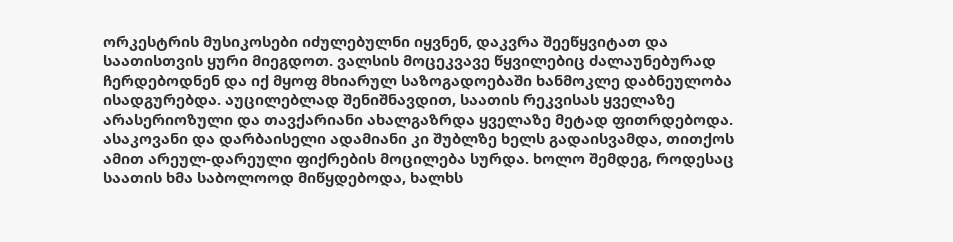ორკესტრის მუსიკოსები იძულებულნი იყვნენ, დაკვრა შეეწყვიტათ და საათისთვის ყური მიეგდოთ. ვალსის მოცეკვავე წყვილებიც ძალაუნებურად ჩერდებოდნენ და იქ მყოფ მხიარულ საზოგადოებაში ხანმოკლე დაბნეულობა ისადგურებდა. აუცილებლად შენიშნავდით, საათის რეკვისას ყველაზე არასერიოზული და თავქარიანი ახალგაზრდა ყველაზე მეტად ფითრდებოდა. ასაკოვანი და დარბაისელი ადამიანი კი შუბლზე ხელს გადაისვამდა, თითქოს ამით არეულ-დარეული ფიქრების მოცილება სურდა. ხოლო შემდეგ, როდესაც საათის ხმა საბოლოოდ მიწყდებოდა, ხალხს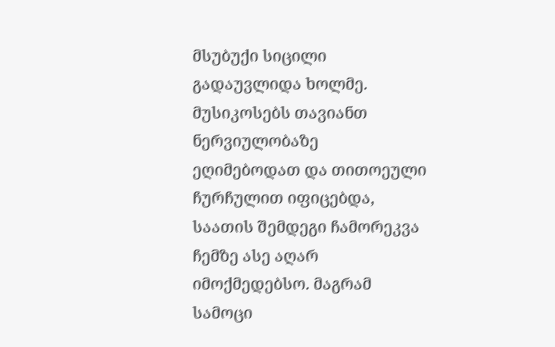მსუბუქი სიცილი გადაუვლიდა ხოლმე. მუსიკოსებს თავიანთ ნერვიულობაზე ეღიმებოდათ და თითოეული ჩურჩულით იფიცებდა, საათის შემდეგი ჩამორეკვა ჩემზე ასე აღარ იმოქმედებსო. მაგრამ სამოცი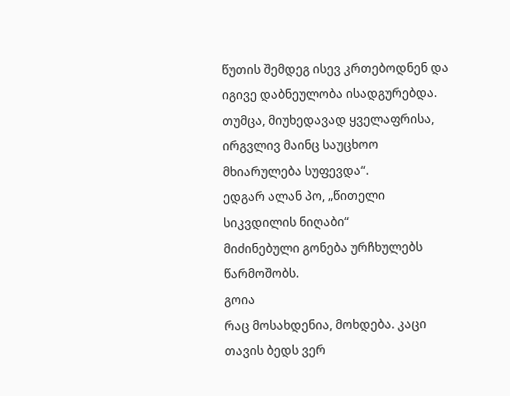წუთის შემდეგ ისევ კრთებოდნენ და იგივე დაბნეულობა ისადგურებდა.
თუმცა, მიუხედავად ყველაფრისა, ირგვლივ მაინც საუცხოო მხიარულება სუფევდა“.
ედგარ ალან პო, „წითელი სიკვდილის ნიღაბი“
მიძინებული გონება ურჩხულებს წარმოშობს.
გოია
რაც მოსახდენია, მოხდება. კაცი თავის ბედს ვერ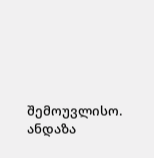შემოუვლისო.
ანდაზა